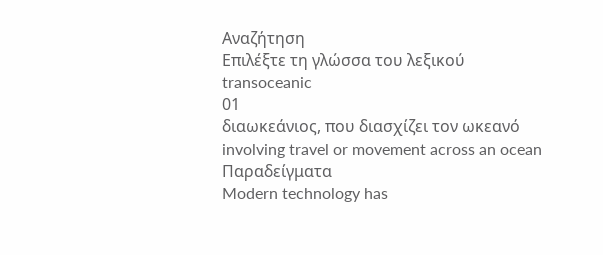Αναζήτηση
Επιλέξτε τη γλώσσα του λεξικού
transoceanic
01
διαωκεάνιος, που διασχίζει τον ωκεανό
involving travel or movement across an ocean
Παραδείγματα
Modern technology has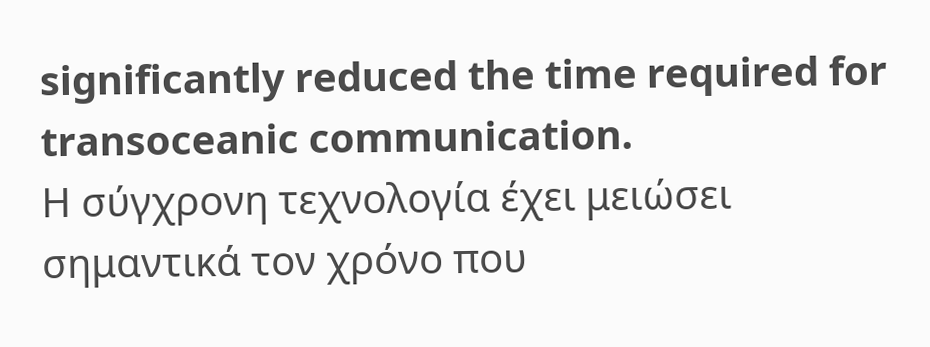significantly reduced the time required for transoceanic communication.
Η σύγχρονη τεχνολογία έχει μειώσει σημαντικά τον χρόνο που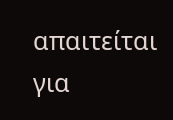απαιτείται για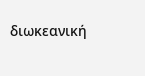διωκεανική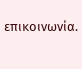επικοινωνία.